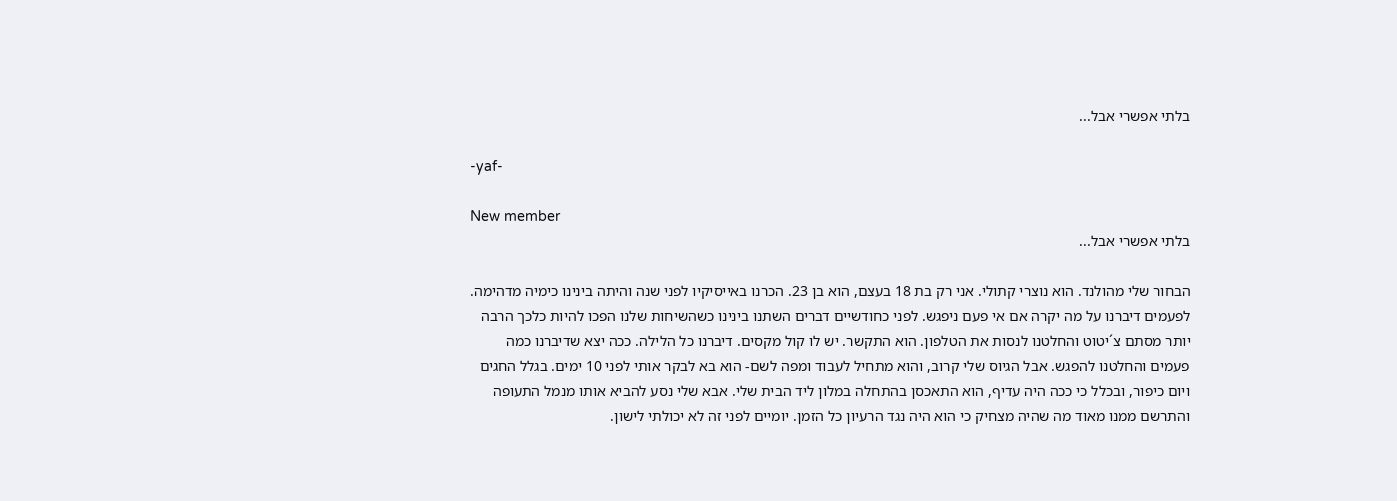בלתי אפשרי אבל...

-yaf-

New member
בלתי אפשרי אבל...

הבחור שלי מהולנד. הוא נוצרי קתולי. אני רק בת 18 בעצם, הוא בן 23. הכרנו באייסיקיו לפני שנה והיתה בינינו כימיה מדהימה. לפעמים דיברנו על מה יקרה אם אי פעם ניפגש. לפני כחודשיים דברים השתנו בינינו כשהשיחות שלנו הפכו להיות כלכך הרבה יותר מסתם צ´יטוט והחלטנו לנסות את הטלפון. הוא התקשר. יש לו קול מקסים. דיברנו כל הלילה. ככה יצא שדיברנו כמה פעמים והחלטנו להפגש. אבל הגיוס שלי קרוב, והוא מתחיל לעבוד ומפה לשם- הוא בא לבקר אותי לפני 10 ימים. בגלל החגים ויום כיפור, ובכלל כי ככה היה עדיף, הוא התאכסן בהתחלה במלון ליד הבית שלי. אבא שלי נסע להביא אותו מנמל התעופה והתרשם ממנו מאוד מה שהיה מצחיק כי הוא היה נגד הרעיון כל הזמן. יומיים לפני זה לא יכולתי לישון.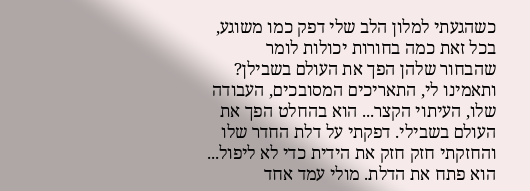כשהגעתי למלון הלב שלי דפק כמו משוגע, בכל זאת כמה בחורות יכולות לומר שהבחור שלהן הפך את העולם בשבילן? ותאמינו לי, התאריכים המסובכים, העבודה שלו, העיתוי הקצר... הוא בהחלט הפך את העולם בשבילי. דפקתי על דלת החדר שלו והחזקתי חזק חזק את הידית כדי לא ליפול... הוא פתח את הדלת. מולי עמד אחד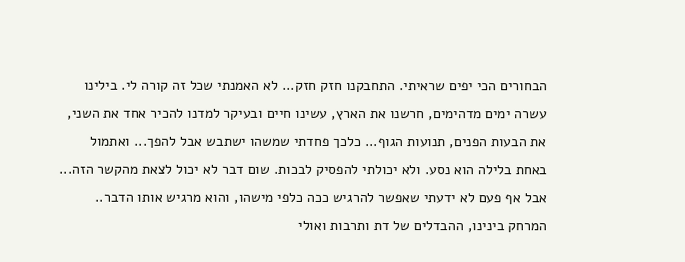הבחורים הכי יפים שראיתי. התחבקנו חזק חזק... לא האמנתי שכל זה קורה לי. בילינו עשרה ימים מדהימים, חרשנו את הארץ, עשינו חיים ובעיקר למדנו להכיר אחד את השני, את הבעות הפנים, תנועות הגוף... כלכך פחדתי שמשהו ישתבש אבל להפך... ואתמול באחת בלילה הוא נסע. ולא יכולתי להפסיק לבכות. שום דבר לא יכול לצאת מהקשר הזה... אבל אף פעם לא ידעתי שאפשר להרגיש ככה כלפי מישהו, והוא מרגיש אותו הדבר.. המרחק בינינו, ההבדלים של דת ותרבות ואולי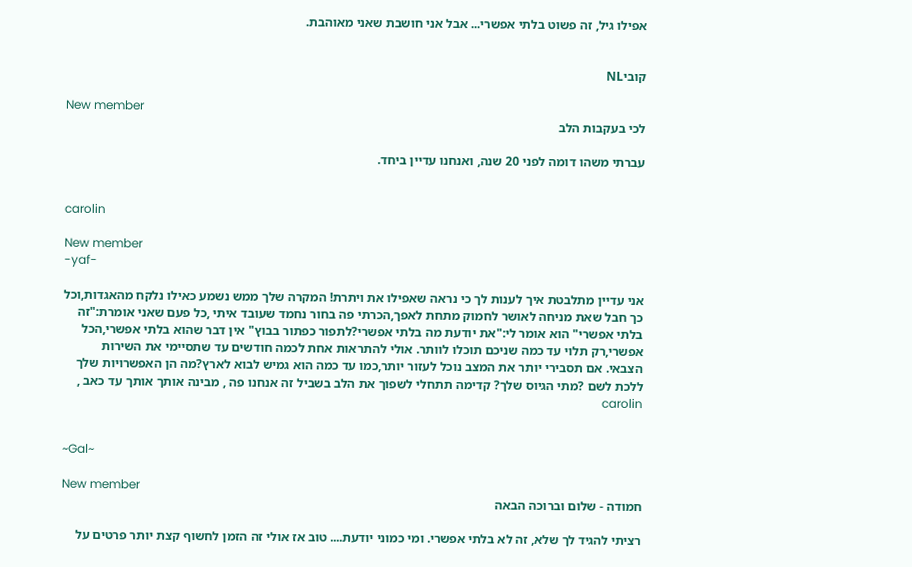אפילו גיל, זה פשוט בלתי אפשרי... אבל אני חושבת שאני מאוהבת.


קוביNL

New member
לכי בעקבות הלב

עברתי משהו דומה לפני 20 שנה, ואנחנו עדיין ביחד.


carolin

New member
-yaf-

אני עדיין מתלבטת איך לענות לך כי נראה שאפילו את ויתרת! המקרה שלך ממש נשמע כאילו נלקח מהאגדות,וכל כך חבל שאת מניחה לאושר לחמוק מתחת לאפך,הכרתי פה בחור נחמד שעובד איתי ,כל פעם שאני אומרת:"זה בלתי אפשרי" הוא אומר לי:"את יודעת מה בלתי אפשרי?לתפור כפתור בבוץ" אין דבר שהוא בלתי אפשרי,הכל אפשרי,רק תלוי עד כמה שניכם תוכלו לוותר. אולי להתראות אחת לכמה חודשים עד שתסיימי את השירות הצבאי. אם תסבירי יותר את המצב נוכל לעזור יותר,כמו עד כמה הוא גמיש לבוא לארץ?מה הן האפשרויות שלך ללכת לשם ?מתי הגיוס שלך? קדימה תתחלי לשפוך את הלב בשביל זה אנחנו פה , מבינה אותך אותך עד כאב , carolin


~Gal~

New member
חמודה - שלום וברוכה הבאה

רציתי להגיד לך שלא, זה לא בלתי אפשרי. ומי כמוני יודעת.... טוב אז אולי זה הזמן לחשוף קצת יותר פרטים על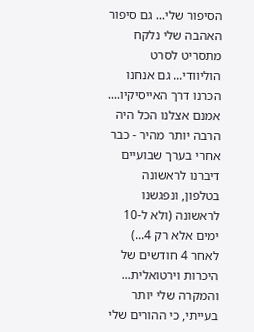הסיפור שלי... גם סיפור האהבה שלי נלקח מתסריט לסרט הוליוודי... גם אנחנו הכרנו דרך האייסיקיו.... אמנם אצלנו הכל היה הרבה יותר מהיר - כבר אחרי בערך שבועיים דיברנו לראשונה בטלפון, ונפגשנו לראשונה (ולא ל-10 ימים אלא רק 4...) לאחר 4 חודשים של היכרות וירטואלית... והמקרה שלי יותר בעייתי, כי ההורים שלי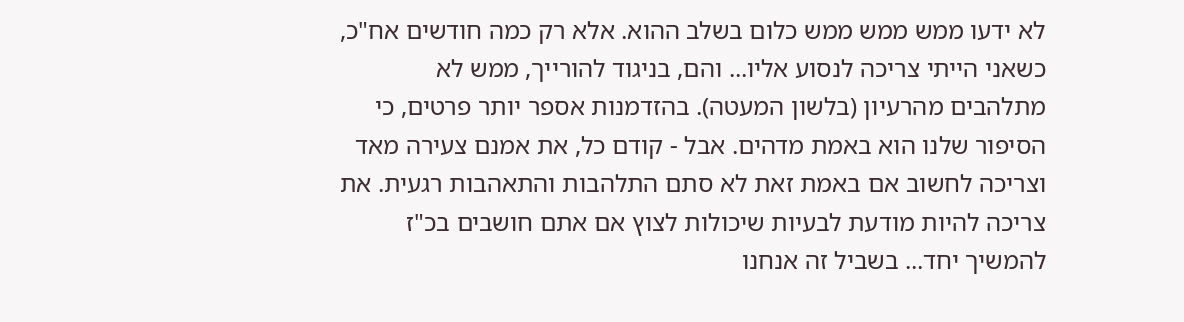לא ידעו ממש ממש ממש כלום בשלב ההוא. אלא רק כמה חודשים אח"כ, כשאני הייתי צריכה לנסוע אליו... והם, בניגוד להורייך, ממש לא מתלהבים מהרעיון (בלשון המעטה). בהזדמנות אספר יותר פרטים, כי הסיפור שלנו הוא באמת מדהים. אבל - קודם כל, את אמנם צעירה מאד וצריכה לחשוב אם באמת זאת לא סתם התלהבות והתאהבות רגעית. את צריכה להיות מודעת לבעיות שיכולות לצוץ אם אתם חושבים בכ"ז להמשיך יחד... בשביל זה אנחנו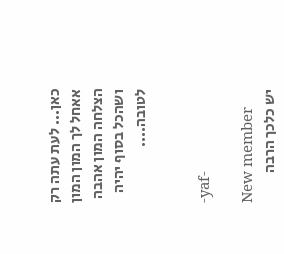כאן... לעת עתה רק אאחל לך המון המון הצלחה המון אהבה ושהכל בסוף יהיה לטובה....


-yaf-

New member
יש כלכך הרבה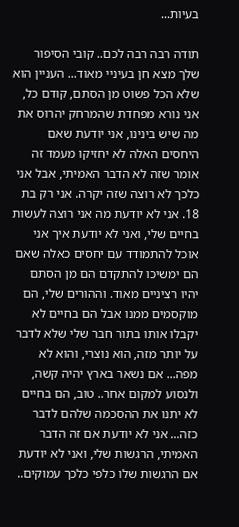בעיות...

תודה רבה רבה לכם.. קובי הסיפור שלך מצא חן בעיניי מאוד... העניין הוא שלא הכל פשוט מן הסתם, קודם כל, אני נורא מפחדת שהמרחק יהרוס את מה שיש בינינו, אני יודעת שאם היחסים האלה לא יחזיקו מעמד זה אומר שזה לא הדבר האמיתי, אבל אני כלכך לא רוצה שזה יקרה. אני רק בת 18. אני לא יודעת מה אני רוצה לעשות בחיים שלי, ואני לא יודעת איך אני אוכל להתמודד עם יחסים כאלה שאם הם ימשיכו להתקדם הם מן הסתם יהיו רציניים מאוד. וההורים שלי, הם מוקסמים ממנו אבל הם בחיים לא יקבלו אותו בתור חבר שלי שלא לדבר על יותר מזה, הוא נוצרי, והוא לא מפה... אם נשאר בארץ יהיה קשה, ולנסוע למקום אחר.. טוב, הם בחיים לא יתנו את ההסכמה שלהם לדבר כזה... אני לא יודעת אם זה הדבר האמיתי, הרגשות שלי, ואני לא יודעת אם הרגשות שלו כלפי כלכך עמוקים..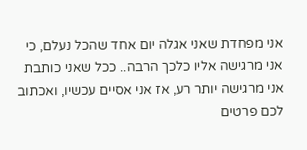אני מפחדת שאני אגלה יום אחד שהכל נעלם, כי אני מרגישה אליו כלכך הרבה.. ככל שאני כותבת אני מרגישה יותר רע, אז אני אסיים עכשיו, ואכתוב לכם פרטים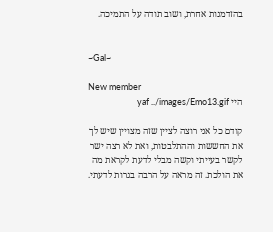בהזדמנות אחרת, ושוב תודה על התמיכה.


~Gal~

New member
היי yaf ../images/Emo13.gif

קודם כל אני רוצה לציין שזה מצויין שיש לך את החששות וההתלבטות, ואת לא רצה ישר לקשר בעייתי וקשה מבלי לדעת לקראת מה את הולכת. זה מראה על הרבה בגרות לדעתי.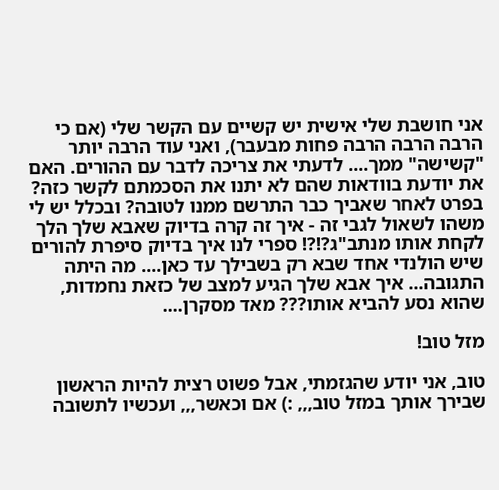אני חושבת שלי אישית יש קשיים עם הקשר שלי (אם כי הרבה הרבה הרבה פחות מבעבר), ואני עוד הרבה יותר "קשישה" ממך.... לדעתי את צריכה לדבר עם ההורים. האם את יודעת בוודאות שהם לא יתנו את הסכמתם לקשר כזה? בפרט לאחר שאביך כבר התרשם ממנו לטובה? ובכלל יש לי משהו לשאול לגבי זה - איך זה קרה בדיוק שאבא שלך הלך לקחת אותו מנתב"ג?!?! ספרי לנו איך בדיוק סיפרת להורים שיש הולנדי אחד שבא רק בשבילך עד כאן.... מה היתה התגובה... איך אבא שלך הגיע למצב של כזאת נחמדות, שהוא נסע להביא אותו??? מאד מסקרן....

מזל טוב!

טוב, אני יודע שהגזמתי, אבל פשוט רצית להיות הראשון שבירך אותך במזל טוב,,, :) אם וכאשר,,, ועכשיו לתשובה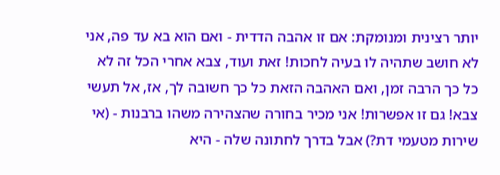יותר רצינית ומנומקת: אם זו אהבה הדדית - ואם הוא בא עד פה, אני לא חושב שתהיה לו בעיה לחכות! זאת ועוד, צבא אחרי הכל זה לא כל כך הרבה זמן, ואם האהבה הזאת כל כך חשובה לך, אז, אל תעשי צבא! גם זו אפשרות! אני מכיר בחורה שהצהירה משהו ברבנות - (אי שירות מטעמי דת?) אבל בדרך לחתונה שלה - היא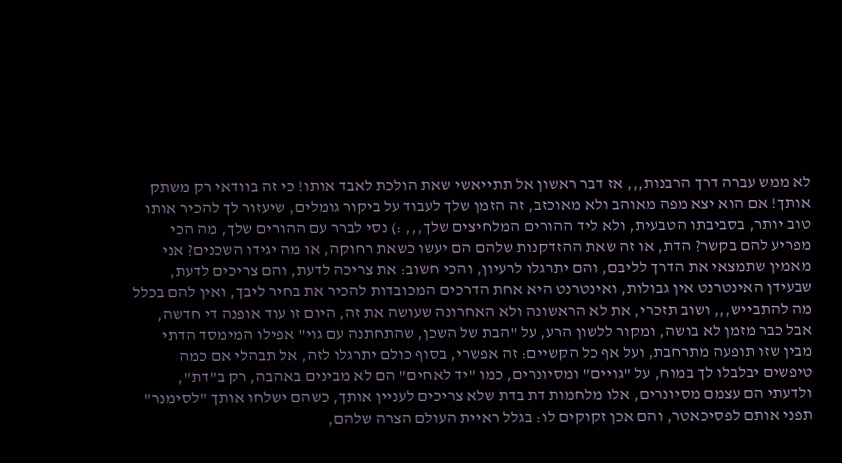לא ממש עברה דרך הרבנות,,, אז דבר ראשון אל תתייאשי שאת הולכת לאבד אותו! כי זה בוודאי רק משתק אותך! אם הוא יצא מפה מאוהב ולא מאוכזב, זה הזמן שלך לעבוד על ביקור גומלים, שיעזור לך להכיר אותו טוב יותר, בסביבתו הטבעית, ולא ליד ההורים המלחיצים שלך,,, :) נסי לברר עם ההורים שלך, מה הכי מפריע להם בקשר? הדת, או זה שאת ההזדקנות שלהם הם יעשו כשאת רחוקה, או מה יגידו השכנים? אני מאמין שתמצאי את הדרך לליבם, והם יתרגלו לרעיון, והכי חשוב: את צריכה לדעת, והם צריכים לדעת, שבעידן האינטרנט אין גבולות, ואינטרנט היא אחת הדרכים המכובדות להכיר את בחיר ליבך, ואין להם בכלל מה להתבייש,,, ושוב תזכרי, את לא הראשונה ולא האחרונה שעושה את זה, היום זו עוד אופנה די חדשה, אבל כבר מזמן לא בושה, ומקור ללשון הרע, על "הבת של השכן, שהתחתנה עם גוי" אפילו המימסד הדתי מבין שזו תופעה מתרחבת, ועל אף כל הקשיים: זה אפשרי, בסוף כולם יתרגלו לזה, אל תבהלי אם כמה טיפשים יבלבלו לך במוח, על "גויים" ומסיונרים, כמו "יד לאחים" הם לא מבינים באהבה, רק ב"דת", ולדעתי הם עצמם מסיונרים, אלו מלחמות דת בדת שלא צריכים לעניין אותך, כשהם ישלחו אותך "לסימנר" תפני אותם לפסיכאטר, והם אכן זקוקים לו: בגלל ראיית העולם הצרה שלהם,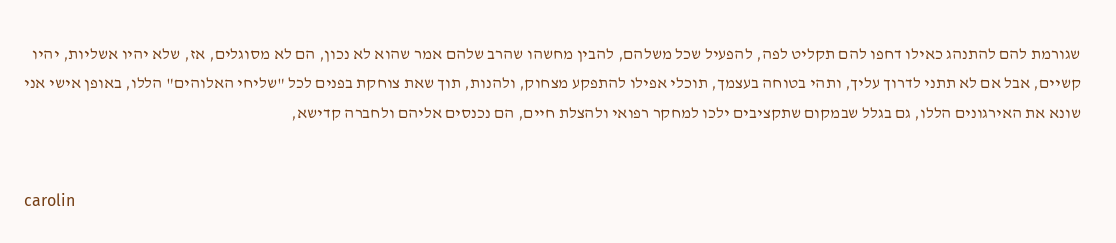שגורמת להם להתנהג כאילו דחפו להם תקליט לפה, להפעיל שכל משלהם, להבין מחשהו שהרב שלהם אמר שהוא לא נכון, הם לא מסוגלים, אז, שלא יהיו אשליות, יהיו קשיים, אבל אם לא תתני לדרוך עליך, ותהי בטוחה בעצמך, תוכלי אפילו להתפקע מצחוק, ולהנות, תוך שאת צוחקת בפנים לכל "שליחי האלוהים" הללו, באופן אישי אני שונא את האירגונים הללו, גם בגלל שבמקום שתקציבים ילכו למחקר רפואי ולהצלת חיים, הם נכנסים אליהם ולחברה קדישא,


carolin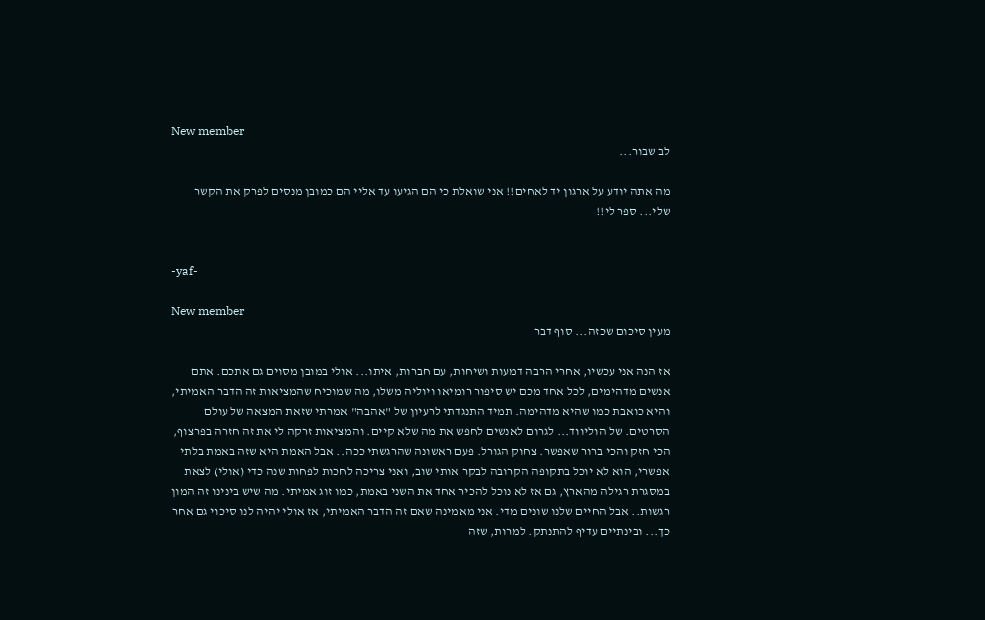New member
לב שבור...

מה אתה יודע על ארגון יד לאחים!! אני שואלת כי הם הגיעו עד אליי הם כמובן מנסים לפרק את הקשר שלי... ספר לי!!


-yaf-

New member
מעין סיכום שכזה... סוף דבר

אז הנה אני עכשיו, אחרי הרבה דמעות ושיחות, עם חברות, איתו... אולי במובן מסוים גם אתכם. אתם אנשים מדהימים, לכל אחד מכם יש סיפור רומיאו ויוליה משלו, מה שמוכיח שהמציאות זה הדבר האמיתי, והיא כואבת כמו שהיא מדהימה. תמיד התנגדתי לרעיון של "אהבה" אמרתי שזאת המצאה של עולם הסרטים. של הוליווד... לגרום לאנשים לחפש את מה שלא קיים. והמציאות זרקה לי את זה חזרה בפרצוף, הכי חזק והכי ברור שאפשר. צחוק הגורל. פעם ראשונה שהרגשתי ככה.. אבל האמת היא שזה באמת בלתי אפשרי, הוא לא יוכל בתקופה הקרובה לבקר אותי שוב, ואני צריכה לחכות לפחות שנה כדי (אולי) לצאת במסגרת רגילה מהארץ, גם אז לא נוכל להכיר אחד את השני באמת, כמו זוג אמיתי. מה שיש בינינו זה המון רגשות.. אבל החיים שלנו שונים מדי. אני מאמינה שאם זה הדבר האמיתי, אז אולי יהיה לנו סיכוי גם אחר כך... ובינתיים עדיף להתנתק. למרות, שזה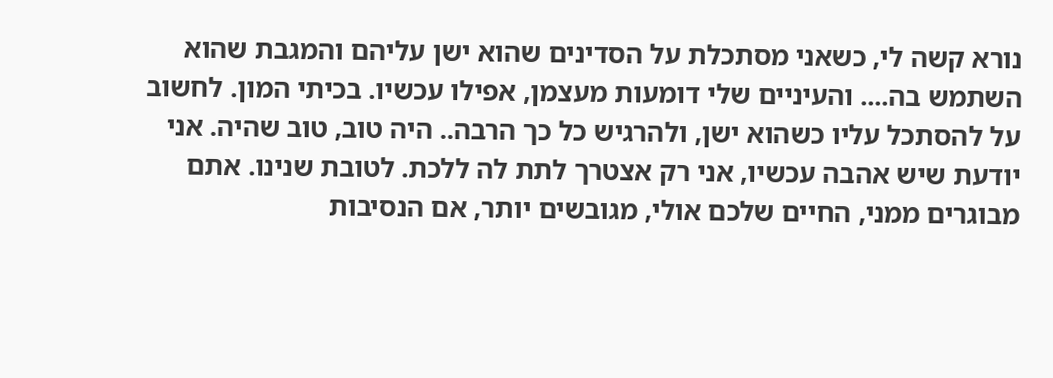נורא קשה לי, כשאני מסתכלת על הסדינים שהוא ישן עליהם והמגבת שהוא השתמש בה.... והעיניים שלי דומעות מעצמן, אפילו עכשיו. בכיתי המון. לחשוב על להסתכל עליו כשהוא ישן, ולהרגיש כל כך הרבה.. היה טוב, טוב שהיה. אני יודעת שיש אהבה עכשיו, אני רק אצטרך לתת לה ללכת. לטובת שנינו. אתם מבוגרים ממני, החיים שלכם אולי, מגובשים יותר, אם הנסיבות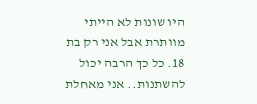היו שונות לא הייתי מוותרת אבל אני רק בת 18. כל כך הרבה יכול להשתנות.. אני מאחלת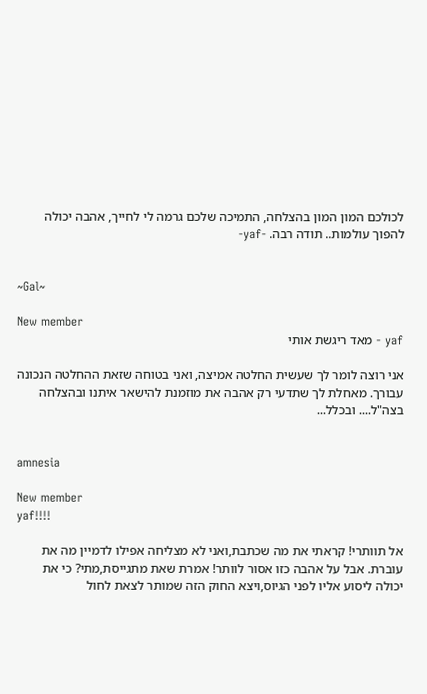לכולכם המון המון בהצלחה, התמיכה שלכם גרמה לי לחייך, אהבה יכולה להפוך עולמות.. תודה רבה. -yaf-


~Gal~

New member
yaf - מאד ריגשת אותי

אני רוצה לומר לך שעשית החלטה אמיצה, ואני בטוחה שזאת ההחלטה הנכונה עבורך. מאחלת לך שתדעי רק אהבה את מוזמנת להישאר איתנו ובהצלחה בצה"ל.... ובכלל...


amnesia

New member
yaf!!!!

אל תוותרי! קראתי את מה שכתבת,ואני לא מצליחה אפילו לדמיין מה את עוברת. אבל על אהבה כזו אסור לוותר! אמרת שאת מתגייסת,מתי? כי את יכולה ליסוע אליו לפני הגיוס,ויצא החוק הזה שמותר לצאת לחול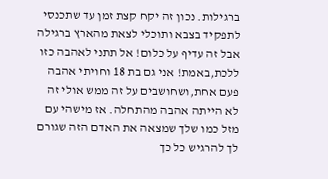ברגילות. נכון זה יקח קצת זמן עד שתכנסי לתפקיד בצבא ותוכלי לצאת מהארץ ברגילה אבל זה עדיף על כלום! אל תתני לאהבה כזו ללכת,באמת! אני גם בת 18 וחויתי אהבה פעם אחת,ושחושבים על זה ממש אולי זה לא הייתה אהבה מהתחלה. אז מישהי עם מזל כמו שלך שמצאה את האדם הזה שגורם לך להרגיש כל כך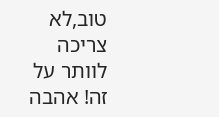טוב,לא צריכה לוותר על זה! אהבה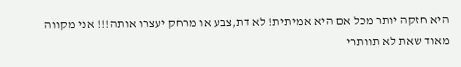היא חזקה יותר מכל אם היא אמיתית! לא דת,צבע או מרחק יעצרו אותה!!! אני מקווה מאוד שאת לא תוותרי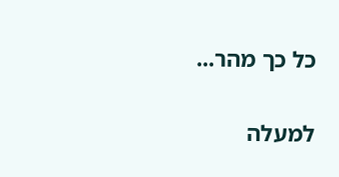כל כך מהר...

למעלה